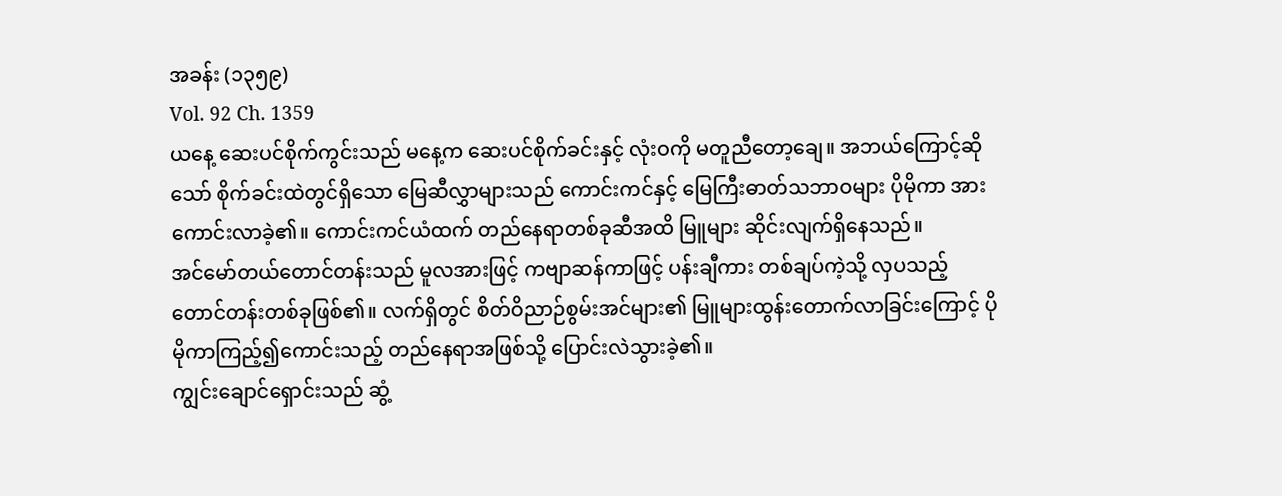အခန်း (၁၃၅၉)
Vol. 92 Ch. 1359
ယနေ့ ဆေးပင်စိုက်ကွင်းသည် မနေ့က ဆေးပင်စိုက်ခင်းနှင့် လုံးဝကို မတူညီတော့ချေ။ အဘယ်ကြောင့်ဆိုသော် စိုက်ခင်းထဲတွင်ရှိသော မြေဆီလွှာများသည် ကောင်းကင်နှင့် မြေကြီးဓာတ်သဘာဝများ ပိုမိုကာ အားကောင်းလာခဲ့၏။ ကောင်းကင်ယံထက် တည်နေရာတစ်ခုဆီအထိ မြူများ ဆိုင်းလျက်ရှိနေသည်။
အင်မော်တယ်တောင်တန်းသည် မူလအားဖြင့် ကဗျာဆန်ကာဖြင့် ပန်းချီကား တစ်ချပ်ကဲ့သို့ လှပသည့် တောင်တန်းတစ်ခုဖြစ်၏။ လက်ရှိတွင် စိတ်ဝိညာဉ်စွမ်းအင်များ၏ မြူများထွန်းတောက်လာခြင်းကြောင့် ပိုမိုကာကြည့်၍ကောင်းသည့် တည်နေရာအဖြစ်သို့ ပြောင်းလဲသွားခဲ့၏။
ကျွင်းချောင်ရှောင်းသည် ဆွံ့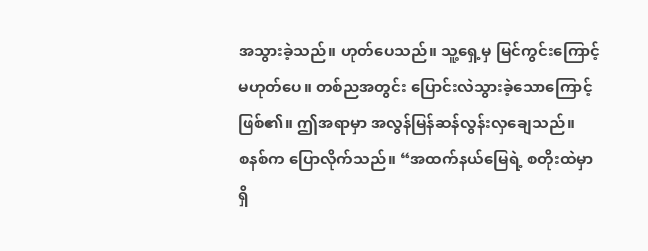အသွားခဲ့သည်။ ဟုတ်ပေသည်။ သူ့ရှေ့မှ မြင်ကွင်းကြောင့် မဟုတ်ပေ။ တစ်ညအတွင်း ပြောင်းလဲသွားခဲ့သောကြောင့်ဖြစ်၏။ ဤအရာမှာ အလွန်မြန်ဆန်လွန်းလှချေသည်။
စနစ်က ပြောလိုက်သည်။ “အထက်နယ်မြေရဲ့ စတိုးထဲမှာရှိ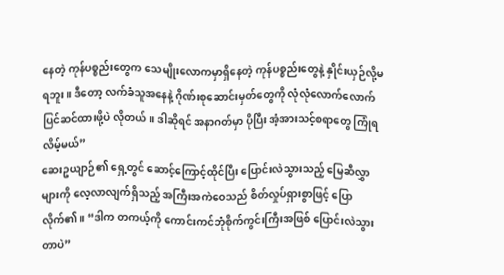နေတဲ့ ကုန်ပစ္စည်းတွေက သေမျိုးလောကမှာရှိနေတဲ့ ကုန်ပစ္စည်းတွေနဲ့ နှိုင်းယှဉ်လို့မရဘူး။ ဒီတော့ လက်ခံသူအနေနဲ့ ဂိုဏ်းစုဆောင်းမှတ်တွေကို လုံလုံလောက်လောက် ပြင်ဆင်ထားဖို့ပဲ လိုတယ်။ ဒါဆိုရင် အနာဂတ်မှာ ပိုပြီး အံ့အားသင့်စရာတွေ ကြုံရလိမ့်မယ်”
ဆေးဥယျာဉ်၏ ရှေ့တွင် ဆောင့်ကြောင့်ထိုင်ပြီး ပြောင်းလဲသွားသည့် မြေဆီလွှာများကို လေ့လာလျက်ရှိသည့် အကြီးအကဲဝေသည် စိတ်လှုပ်ရှားစွာဖြင့် ပြောလိုက်၏။ “ဒါက တကယ့်ကို ကောင်းကင်ဘုံစိုက်ကွင်းကြီးအဖြစ် ပြောင်းလဲသွားတာပဲ”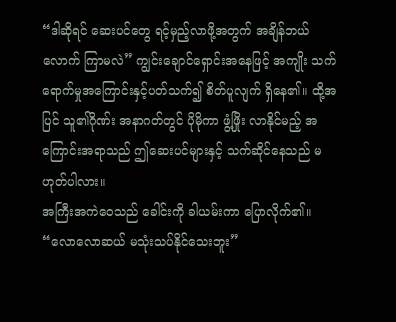“ဒါဆိုရင် ဆေးပင်တွေ ရင့်မှည့်လာဖို့အတွက် အချိန်ဘယ်လောက် ကြာမလဲ” ကျွင်းချောင်ရှောင်းအနေဖြင့် အကျိုး သက်ရောက်မှုအကြောင်းနှင့်ပတ်သက်၍ စိတ်ပူလျက် ရှိနေ၏။ ထို့အပြင် သူ၏ဂိုဏ်း အနာဂတ်တွင် ပိုမိုကာ ဖွံ့ဖြိုး လာနိုင်မည့် အကြောင်းအရာသည် ဤဆေးပင်များနှင့် သက်ဆိုင်နေသည် မဟုတ်ပါလား။
အကြီးအကဲဝေသည် ခေါင်းကို ခါယမ်းကာ ပြောလိုက်၏။ “လောလောဆယ် မသုံးသပ်နိုင်သေးဘူး”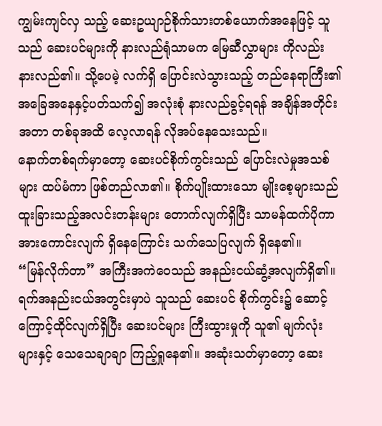ကျွမ်းကျင်လှ သည့် ဆေးဥယျာဉ်စိုက်သားတစ်ယောက်အနေဖြင့် သူသည် ဆေးပင်များကို နားလည်ရုံသာမက မြေဆီလွှာများ ကိုလည်း နားလည်၏။ သို့ပေမဲ့ လက်ရှိ ပြောင်းလဲသွားသည့် တည်နေရာကြီး၏ အခြေအနေနှင့်ပတ်သက်၍ အလုံးစုံ နားလည်ခွင့်ရရန် အချိန်အတိုင်းအတာ တစ်ခုအထိ လေ့လာရန် လိုအပ်နေသေးသည်။
နောက်တစ်ရက်မှာတော့ ဆေးပင်စိုက်ကွင်းသည် ပြောင်းလဲမှုအသစ်များ ထပ်မံကာ ဖြစ်တည်လာ၏။ စိုက်ပျိုးထားသော မျိုးစေ့များသည် ထူးခြားသည့်အလင်းတန်းများ တောက်လျက်ရှိပြီး သာမန်ထက်ပိုကာ အားကောင်းလျက် ရှိနေကြောင်း သက်သေပြလျက် ရှိနေ၏။
“မြန်လိုက်တာ” အကြီးအကဲဝေသည် အနည်းငယ်ဆွံ့အလျက်ရှိ၏။ ရက်အနည်းငယ်အတွင်းမှာပဲ သူသည် ဆေးပင် စိုက်ကွင်း၌ ဆောင့်ကြောင့်ထိုင်လျက်ရှိပြီး ဆေးပင်များ ကြီးထွားမှုကို သူ၏ မျက်လုံးများနှင့် သေသေချာချာ ကြည့်ရှုနေ၏။ အဆုံးသတ်မှာတော့ ဆေး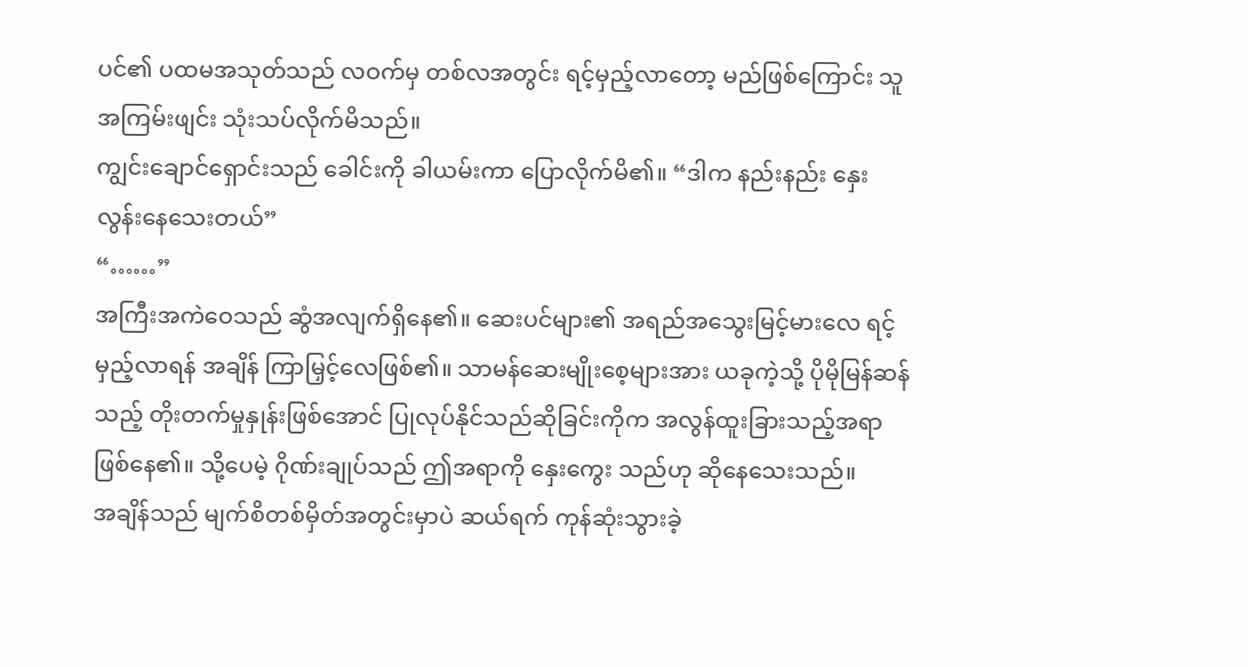ပင်၏ ပထမအသုတ်သည် လဝက်မှ တစ်လအတွင်း ရင့်မှည့်လာတော့ မည်ဖြစ်ကြောင်း သူအကြမ်းဖျင်း သုံးသပ်လိုက်မိသည်။
ကျွင်းချောင်ရှောင်းသည် ခေါင်းကို ခါယမ်းကာ ပြောလိုက်မိ၏။ “ဒါက နည်းနည်း နှေးလွန်းနေသေးတယ်”
“……”
အကြီးအကဲဝေသည် ဆွံအလျက်ရှိနေ၏။ ဆေးပင်များ၏ အရည်အသွေးမြင့်မားလေ ရင့်မှည့်လာရန် အချိန် ကြာမြှင့်လေဖြစ်၏။ သာမန်ဆေးမျိုးစေ့များအား ယခုကဲ့သို့ ပိုမိုမြန်ဆန်သည့် တိုးတက်မှုနှုန်းဖြစ်အောင် ပြုလုပ်နိုင်သည်ဆိုခြင်းကိုက အလွန်ထူးခြားသည့်အရာဖြစ်နေ၏။ သို့ပေမဲ့ ဂိုဏ်းချုပ်သည် ဤအရာကို နှေးကွေး သည်ဟု ဆိုနေသေးသည်။
အချိန်သည် မျက်စိတစ်မှိတ်အတွင်းမှာပဲ ဆယ်ရက် ကုန်ဆုံးသွားခဲ့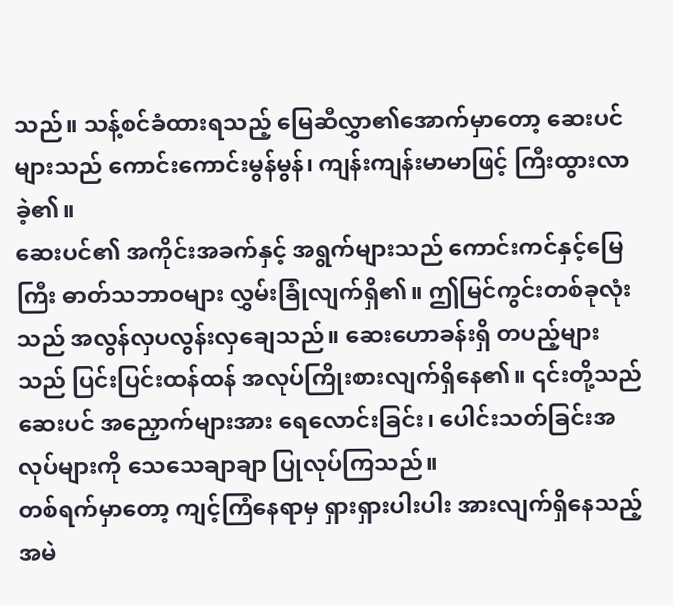သည်။ သန့်စင်ခံထားရသည့် မြေဆီလွှာ၏အောက်မှာတော့ ဆေးပင်များသည် ကောင်းကောင်းမွန်မွန်၊ ကျန်းကျန်းမာမာဖြင့် ကြီးထွားလာခဲ့၏။
ဆေးပင်၏ အကိုင်းအခက်နှင့် အရွက်များသည် ကောင်းကင်နှင့်မြေကြီး ဓာတ်သဘာဝများ လွှမ်းခြုံလျက်ရှိ၏။ ဤမြင်ကွင်းတစ်ခုလုံးသည် အလွန်လှပလွန်းလှချေသည်။ ဆေးဟောခန်းရှိ တပည့်များသည် ပြင်းပြင်းထန်ထန် အလုပ်ကြိုးစားလျက်ရှိနေ၏။ ၎င်းတို့သည် ဆေးပင် အညှောက်များအား ရေလောင်းခြင်း၊ ပေါင်းသတ်ခြင်းအလုပ်များကို သေသေချာချာ ပြုလုပ်ကြသည်။
တစ်ရက်မှာတော့ ကျင့်ကြံနေရာမှ ရှားရှားပါးပါး အားလျက်ရှိနေသည့် အမဲ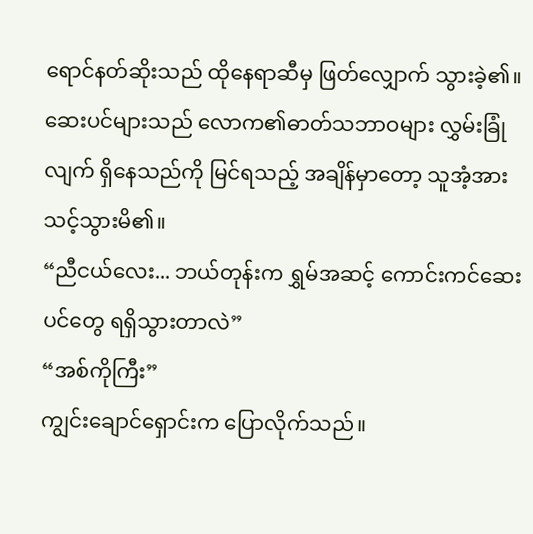ရောင်နတ်ဆိုးသည် ထိုနေရာဆီမှ ဖြတ်လျှောက် သွားခဲ့၏။ ဆေးပင်များသည် လောက၏ဓာတ်သဘာဝများ လွှမ်းခြုံလျက် ရှိနေသည်ကို မြင်ရသည့် အချိန်မှာတော့ သူအံ့အားသင့်သွားမိ၏။
“ညီငယ်လေး... ဘယ်တုန်းက ရွှမ်အဆင့် ကောင်းကင်ဆေးပင်တွေ ရရှိသွားတာလဲ”
“အစ်ကိုကြီး”
ကျွင်းချောင်ရှောင်းက ပြောလိုက်သည်။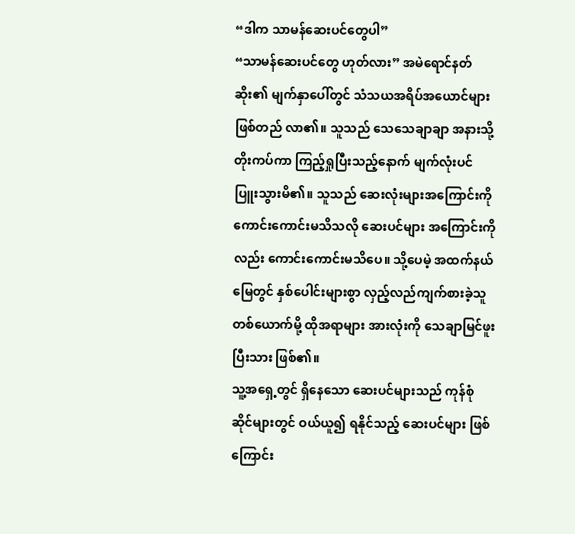“ဒါက သာမန်ဆေးပင်တွေပါ”
“သာမန်ဆေးပင်တွေ ဟုတ်လား” အမဲရောင်နတ်ဆိုး၏ မျက်နှာပေါ်တွင် သံသယအရိပ်အယောင်များ ဖြစ်တည် လာ၏။ သူသည် သေသေချာချာ အနားသို့ တိုးကပ်ကာ ကြည့်ရှုပြီးသည့်နောက် မျက်လုံးပင် ပြူးသွားမိ၏။ သူသည် ဆေးလုံးများအကြောင်းကို ကောင်းကောင်းမသိသလို ဆေးပင်များ အကြောင်းကိုလည်း ကောင်းကောင်းမသိပေ။ သို့ပေမဲ့ အထက်နယ်မြေတွင် နှစ်ပေါင်းများစွာ လှည့်လည်ကျက်စားခဲ့သူ တစ်ယောက်မို့ ထိုအရာများ အားလုံးကို သေချာမြင်ဖူးပြီးသား ဖြစ်၏။
သူ့အရှေ့တွင် ရှိနေသော ဆေးပင်များသည် ကုန်စုံဆိုင်များတွင် ဝယ်ယူ၍ ရနိုင်သည့် ဆေးပင်များ ဖြစ်ကြောင်း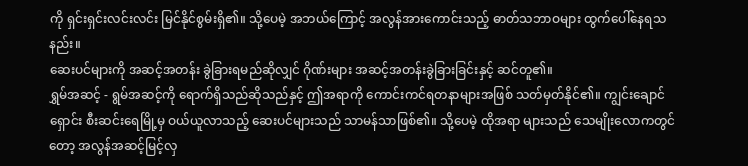ကို ရှင်းရှင်းလင်းလင်း မြင်နိုင်စွမ်းရှိ၏။ သို့ပေမဲ့ အဘယ်ကြောင့် အလွန်အားကောင်းသည့် ဓာတ်သဘာဝများ ထွက်ပေါ်နေရသနည်း။
ဆေးပင်များကို အဆင့်အတန်း ခွဲခြားရမည်ဆိုလျှင် ဂိုဏ်းများ အဆင့်အတန်းခွဲခြားခြင်းနှင့် ဆင်တူ၏။
ရွှမ်အဆင့် - ရွမ်အဆင့်ကို ရောက်ရှိသည်ဆိုသည်နှင့် ဤအရာကို ကောင်းကင်ရတနာများအဖြစ် သတ်မှတ်နိုင်၏။ ကျွင်းချောင်ရှောင်း စီးဆင်းရေမြို့မှ ဝယ်ယူလာသည့် ဆေးပင်များသည် သာမန်သာဖြစ်၏။ သို့ပေမဲ့ ထိုအရာ များသည် သေမျိုးလောကတွင်တော့ အလွန်အဆင့်မြင့်လှ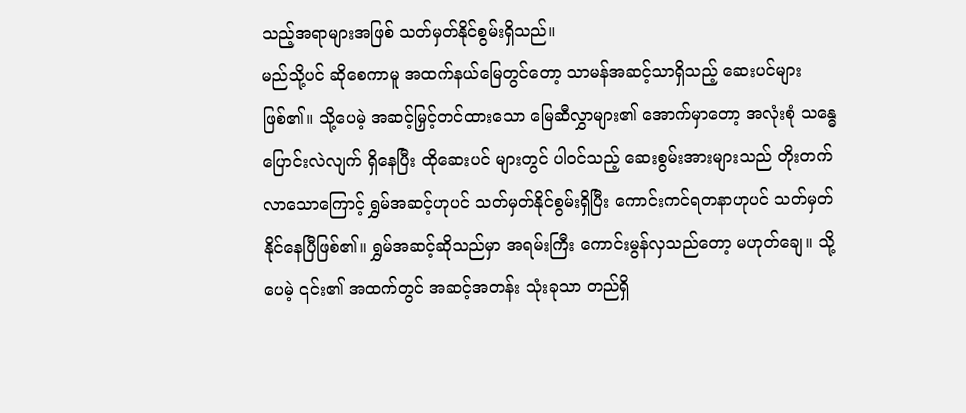သည့်အရာများအဖြစ် သတ်မှတ်နိုင်စွမ်းရှိသည်။
မည်သို့ပင် ဆိုစေကာမူ အထက်နယ်မြေတွင်တော့ သာမန်အဆင့်သာရှိသည့် ဆေးပင်များ ဖြစ်၏။ သို့ပေမဲ့ အဆင့်မြှင့်တင်ထားသော မြေဆီလွှာများ၏ အောက်မှာတော့ အလုံးစုံ သန္ဓေပြောင်းလဲလျက် ရှိနေပြီး ထိုဆေးပင် များတွင် ပါဝင်သည့် ဆေးစွမ်းအားများသည် တိုးတက်လာသောကြောင့် ရွှမ်အဆင့်ဟုပင် သတ်မှတ်နိုင်စွမ်းရှိပြီး ကောင်းကင်ရတနာဟုပင် သတ်မှတ်နိုင်နေပြီဖြစ်၏။ ရွှမ်အဆင့်ဆိုသည်မှာ အရမ်းကြီး ကောင်းမွန်လှသည်တော့ မဟုတ်ချေ။ သို့ပေမဲ့ ၎င်း၏ အထက်တွင် အဆင့်အတန်း သုံးခုသာ တည်ရှိ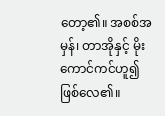တော့၏။ အစစ်အမှန်၊ တာအိုနှင့် မိုးကောင်ကင်ဟူ၍ ဖြစ်လေ၏။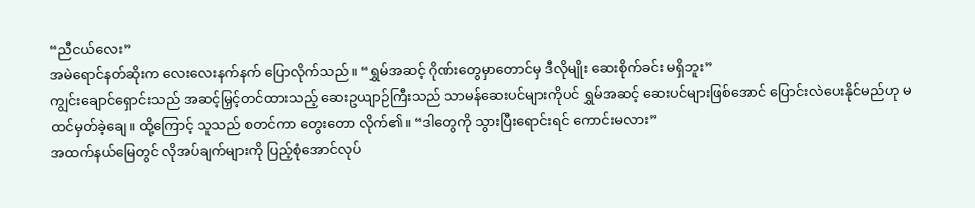“ညီငယ်လေး”
အမဲရောင်နတ်ဆိုးက လေးလေးနက်နက် ပြောလိုက်သည်။ “ရွှမ်အဆင့် ဂိုဏ်းတွေမှာတောင်မှ ဒီလိုမျိုး ဆေးစိုက်ခင်း မရှိဘူး”
ကျွင်းချောင်ရှောင်းသည် အဆင့်မြှင့်တင်ထားသည့် ဆေးဥယျာဉ်ကြီးသည် သာမန်ဆေးပင်များကိုပင် ရွှမ်အဆင့် ဆေးပင်များဖြစ်အောင် ပြောင်းလဲပေးနိုင်မည်ဟု မထင်မှတ်ခဲ့ချေ။ ထို့ကြောင့် သူသည် စတင်ကာ တွေးတော လိုက်၏။ “ဒါတွေကို သွားပြီးရောင်းရင် ကောင်းမလား”
အထက်နယ်မြေတွင် လိုအပ်ချက်များကို ပြည့်စုံအောင်လုပ်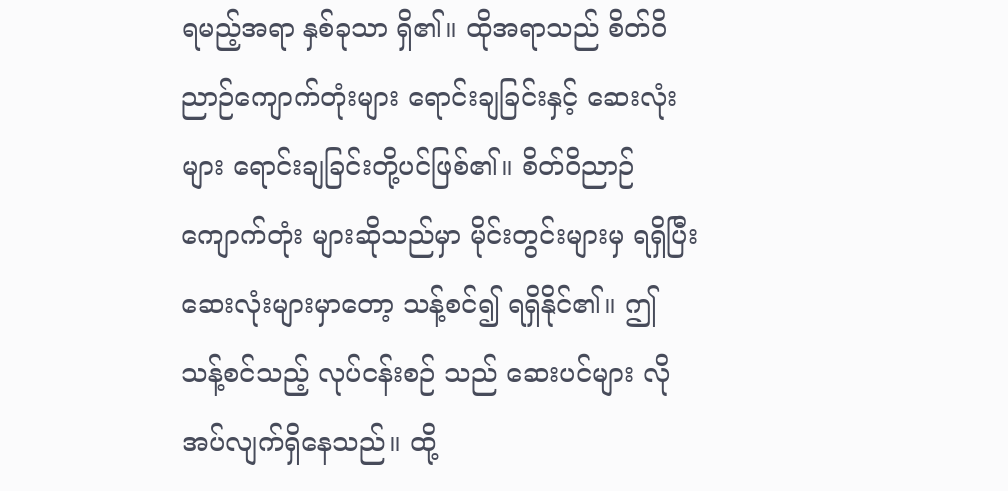ရမည့်အရာ နှစ်ခုသာ ရှိ၏။ ထိုအရာသည် စိတ်ဝိညာဉ်ကျောက်တုံးများ ရောင်းချခြင်းနှင့် ဆေးလုံးများ ရောင်းချခြင်းတို့ပင်ဖြစ်၏။ စိတ်ဝိညာဉ်ကျောက်တုံး များဆိုသည်မှာ မိုင်းတွင်းများမှ ရရှိပြီး ဆေးလုံးများမှာတော့ သန့်စင်၍ ရရှိနိုင်၏။ ဤသန့်စင်သည့် လုပ်ငန်းစဉ် သည် ဆေးပင်များ လိုအပ်လျက်ရှိနေသည်။ ထို့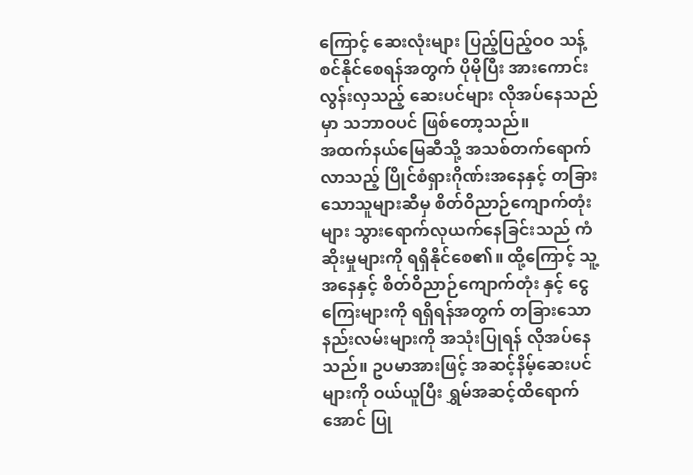ကြောင့် ဆေးလုံးများ ပြည့်ပြည့်ဝဝ သန့်စင်နိုင်စေရန်အတွက် ပိုမိုပြီး အားကောင်းလွန်းလှသည့် ဆေးပင်များ လိုအပ်နေသည်မှာ သဘာဝပင် ဖြစ်တော့သည်။
အထက်နယ်မြေဆီသို့ အသစ်တက်ရောက်လာသည့် ပြိုင်စံရှားဂိုဏ်းအနေနှင့် တခြားသောသူများဆီမှ စိတ်ဝိညာဉ်ကျောက်တုံးများ သွားရောက်လုယက်နေခြင်းသည် ကံဆိုးမှုများကို ရရှိနိုင်စေ၏။ ထို့ကြောင့် သူ့အနေနှင့် စိတ်ဝိညာဉ်ကျောက်တုံး နှင့် ငွေကြေးများကို ရရှိရန်အတွက် တခြားသော နည်းလမ်းများကို အသုံးပြုရန် လိုအပ်နေသည်။ ဥပမာအားဖြင့် အဆင့်နိမ့်ဆေးပင်များကို ဝယ်ယူပြီး ရွှမ်အဆင့်ထိရောက်အောင် ပြု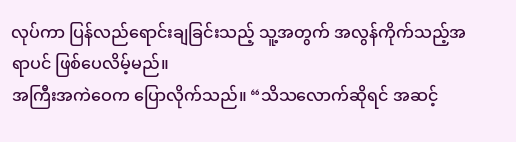လုပ်ကာ ပြန်လည်ရောင်းချခြင်းသည့် သူ့အတွက် အလွန်ကိုက်သည့်အရာပင် ဖြစ်ပေလိမ့်မည်။
အကြီးအကဲဝေက ပြောလိုက်သည်။ “သိသလောက်ဆိုရင် အဆင့်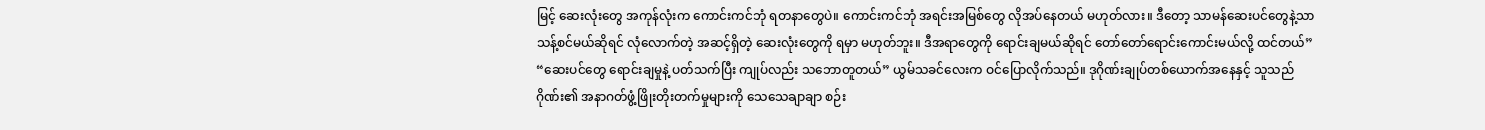မြင့် ဆေးလုံးတွေ အကုန်လုံးက ကောင်းကင်ဘုံ ရတနာတွေပဲ။ ကောင်းကင်ဘုံ အရင်းအမြစ်တွေ လိုအပ်နေတယ် မဟုတ်လား။ ဒီတော့ သာမန်ဆေးပင်တွေနဲ့သာ သန့်စင်မယ်ဆိုရင် လုံလောက်တဲ့ အဆင့်ရှိတဲ့ ဆေးလုံးတွေကို ရမှာ မဟုတ်ဘူး။ ဒီအရာတွေကို ရောင်းချမယ်ဆိုရင် တော်တော်ရောင်းကောင်းမယ်လို့ ထင်တယ်”
“ဆေးပင်တွေ ရောင်းချမှုနဲ့ ပတ်သက်ပြီး ကျုပ်လည်း သဘောတူတယ်” ယွမ်သခင်လေးက ဝင်ပြောလိုက်သည်။ ဒုဂိုဏ်းချုပ်တစ်ယောက်အနေနှင့် သူသည် ဂိုဏ်း၏ အနာဂတ်ဖွံ့ဖြိုးတိုးတက်မှုများကို သေသေချာချာ စဉ်း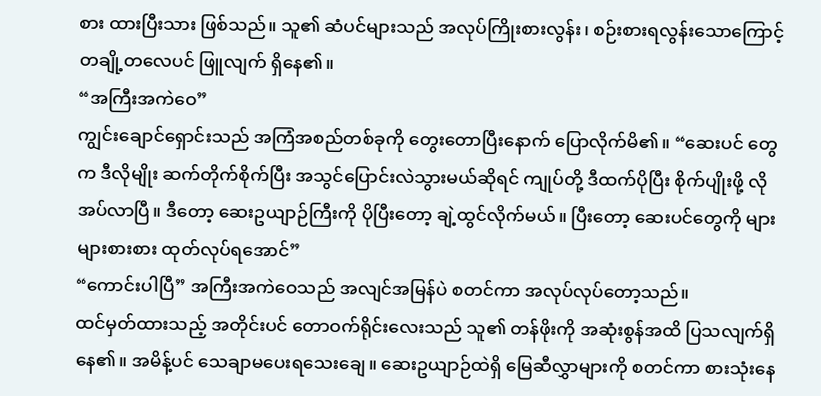စား ထားပြီးသား ဖြစ်သည်။ သူ၏ ဆံပင်များသည် အလုပ်ကြိုးစားလွန်း၊ စဉ်းစားရလွန်းသောကြောင့် တချို့တလေပင် ဖြူလျက် ရှိနေ၏။
“အကြီးအကဲဝေ”
ကျွင်းချောင်ရှောင်းသည် အကြံအစည်တစ်ခုကို တွေးတောပြီးနောက် ပြောလိုက်မိ၏။ “ဆေးပင် တွေက ဒီလိုမျိုး ဆက်တိုက်စိုက်ပြီး အသွင်ပြောင်းလဲသွားမယ်ဆိုရင် ကျုပ်တို့ ဒီထက်ပိုပြီး စိုက်ပျိုးဖို့ လိုအပ်လာပြီ။ ဒီတော့ ဆေးဥယျာဉ်ကြီးကို ပိုပြီးတော့ ချဲ့ထွင်လိုက်မယ်။ ပြီးတော့ ဆေးပင်တွေကို များများစားစား ထုတ်လုပ်ရအောင်”
“ကောင်းပါပြီ” အကြီးအကဲဝေသည် အလျင်အမြန်ပဲ စတင်ကာ အလုပ်လုပ်တော့သည်။
ထင်မှတ်ထားသည့် အတိုင်းပင် တောဝက်ရိုင်းလေးသည် သူ၏ တန်ဖိုးကို အဆုံးစွန်အထိ ပြသလျက်ရှိနေ၏။ အမိန့်ပင် သေချာမပေးရသေးချေ။ ဆေးဥယျာဉ်ထဲရှိ မြေဆီလွှာများကို စတင်ကာ စားသုံးနေ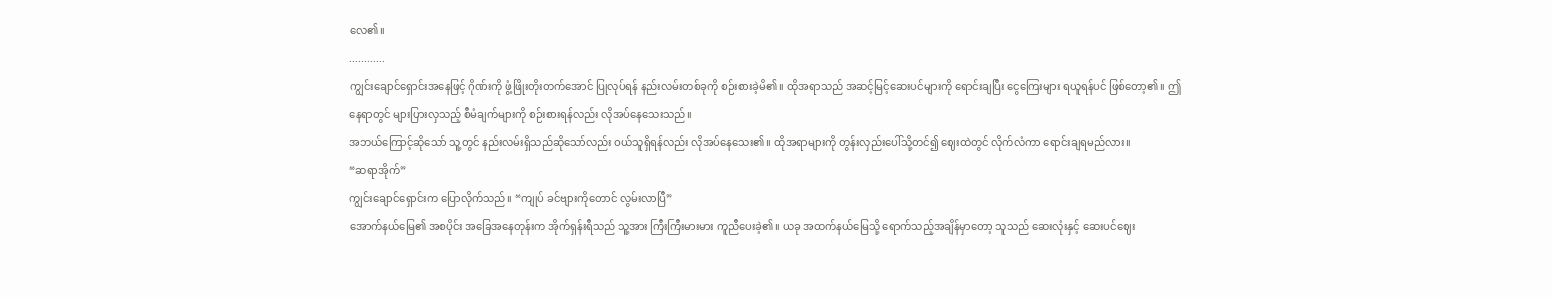လေ၏။
............
ကျွင်းချောင်ရှောင်းအနေဖြင့် ဂိုဏ်းကို ဖွံ့ဖြိုးတိုးတက်အောင် ပြုလုပ်ရန် နည်းလမ်းတစ်ခုကို စဉ်းစားခဲ့မိ၏။ ထိုအရာသည် အဆင့်မြင့်ဆေးပင်များကို ရောင်းချပြီး ငွေကြေးများ ရယူရန်ပင် ဖြစ်တော့၏။ ဤနေရာတွင် များပြားလှသည့် စီမံချက်များကို စဉ်းစားရန်လည်း လိုအပ်နေသေးသည်။
အဘယ်ကြောင့်ဆိုသော် သူ့တွင် နည်းလမ်းရှိသည်ဆိုသော်လည်း ဝယ်သူရှိရန်လည်း လိုအပ်နေသေး၏။ ထိုအရာများကို တွန်းလှည်းပေါ်သို့တင်၍ ဈေးထဲတွင် လိုက်လံကာ ရောင်းချရမည်လား။
“ဆရာအိုက်”
ကျွင်းချောင်ရှောင်းက ပြောလိုက်သည်။ “ကျုပ် ခင်ဗျားကိုတောင် လွမ်းလာပြီ”
အောက်နယ်မြေ၏ အစပိုင်း အခြေအနေတုန်းက အိုက်ရှန်းရီသည် သူ့အား ကြီးကြီးမားမား ကူညီပေးခဲ့၏။ ယခု အထက်နယ်မြေသို့ ရောက်သည့်အချိန်မှာတော့ သူသည် ဆေးလုံးနှင့် ဆေးပင်ဈေး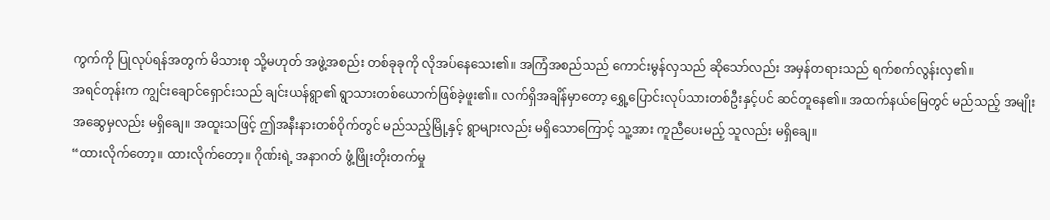ကွက်ကို ပြုလုပ်ရန်အတွက် မိသားစု သို့မဟုတ် အဖွဲ့အစည်း တစ်ခုခုကို လိုအပ်နေသေး၏။ အကြံအစည်သည် ကောင်းမွန်လှသည် ဆိုသော်လည်း အမှန်တရားသည် ရက်စက်လွန်းလှ၏။
အရင်တုန်းက ကျွင်းချောင်ရှောင်းသည် ချင်းယန်ရွာ၏ ရွာသားတစ်ယောက်ဖြစ်ခဲ့ဖူး၏။ လက်ရှိအချိန်မှာတော့ ရွှေ့ပြောင်းလုပ်သားတစ်ဦးနှင့်ပင် ဆင်တူနေ၏။ အထက်နယ်မြေတွင် မည်သည့် အမျိုးအဆွေမှလည်း မရှိချေ။ အထူးသဖြင့် ဤအနီးနားတစ်ဝိုက်တွင် မည်သည့်မြို့နှင့် ရွာများလည်း မရှိသောကြောင့် သူ့အား ကူညီပေးမည့် သူလည်း မရှိချေ။
“ထားလိုက်တော့။ ထားလိုက်တော့။ ဂိုဏ်းရဲ့ အနာဂတ် ဖွံ့ဖြိုးတိုးတက်မှု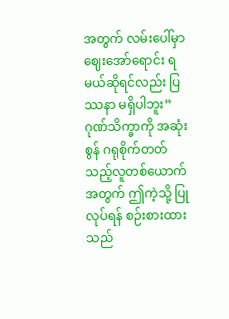အတွက် လမ်းပေါ်မှာ ဈေးအော်ရောင်း ရမယ်ဆိုရင်လည်း ပြဿနာ မရှိပါဘူး” ဂုဏ်သိက္ခာကို အဆုံးစွန် ဂရုစိုက်တတ်သည့်လူတစ်ယောက်အတွက် ဤကဲ့သို့ ပြုလုပ်ရန် စဉ်းစားထားသည်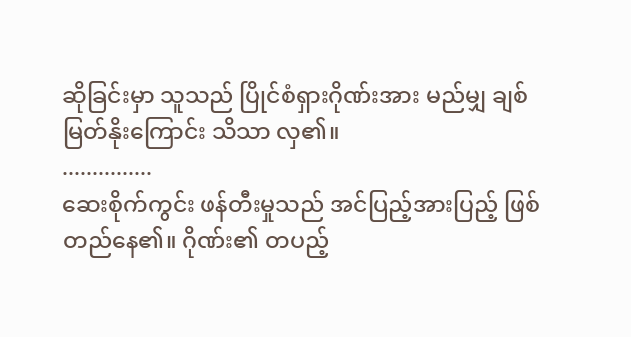ဆိုခြင်းမှာ သူသည် ပြိုင်စံရှားဂိုဏ်းအား မည်မျှ ချစ်မြတ်နိုးကြောင်း သိသာ လှ၏။
...............
ဆေးစိုက်ကွင်း ဖန်တီးမှုသည် အင်ပြည့်အားပြည့် ဖြစ်တည်နေ၏။ ဂိုဏ်း၏ တပည့်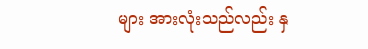များ အားလုံးသည်လည်း နှ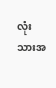လုံးသားအ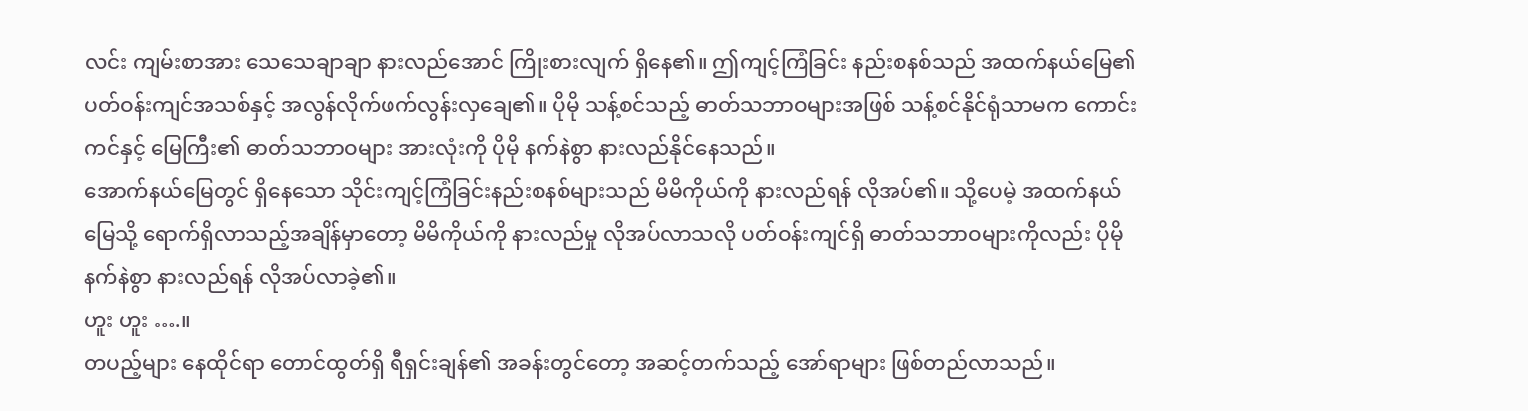လင်း ကျမ်းစာအား သေသေချာချာ နားလည်အောင် ကြိုးစားလျက် ရှိနေ၏။ ဤကျင့်ကြံခြင်း နည်းစနစ်သည် အထက်နယ်မြေ၏ ပတ်ဝန်းကျင်အသစ်နှင့် အလွန်လိုက်ဖက်လွန်းလှချေ၏။ ပိုမို သန့်စင်သည့် ဓာတ်သဘာဝများအဖြစ် သန့်စင်နိုင်ရုံသာမက ကောင်းကင်နှင့် မြေကြီး၏ ဓာတ်သဘာဝများ အားလုံးကို ပိုမို နက်နဲစွာ နားလည်နိုင်နေသည်။
အောက်နယ်မြေတွင် ရှိနေသော သိုင်းကျင့်ကြံခြင်းနည်းစနစ်များသည် မိမိကိုယ်ကို နားလည်ရန် လိုအပ်၏။ သို့ပေမဲ့ အထက်နယ်မြေသို့ ရောက်ရှိလာသည့်အချိန်မှာတော့ မိမိကိုယ်ကို နားလည်မှု လိုအပ်လာသလို ပတ်ဝန်းကျင်ရှိ ဓာတ်သဘာဝများကိုလည်း ပိုမိုနက်နဲစွာ နားလည်ရန် လိုအပ်လာခဲ့၏။
ဟူး ဟူး ….။
တပည့်များ နေထိုင်ရာ တောင်ထွတ်ရှိ ရီရှင်းချန်၏ အခန်းတွင်တော့ အဆင့်တက်သည့် အော်ရာများ ဖြစ်တည်လာသည်။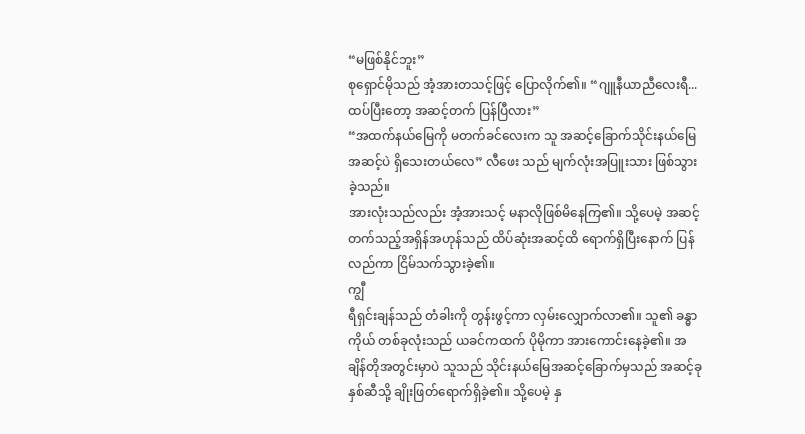“မဖြစ်နိုင်ဘူး”
စုရှောင်မိုသည် အံ့အားတသင့်ဖြင့် ပြောလိုက်၏။ “ဂျူနီယာညီလေးရီ... ထပ်ပြီးတော့ အဆင့်တက် ပြန်ပြီလား”
“အထက်နယ်မြေကို မတက်ခင်လေးက သူ အဆင့်ခြောက်သိုင်းနယ်မြေအဆင့်ပဲ ရှိသေးတယ်လေ” လီဖေး သည် မျက်လုံးအပြူးသား ဖြစ်သွားခဲ့သည်။
အားလုံးသည်လည်း အံ့အားသင့် မနာလိုဖြစ်မိနေကြ၏။ သို့ပေမဲ့ အဆင့် တက်သည့်အရှိန်အဟုန်သည် ထိပ်ဆုံးအဆင့်ထိ ရောက်ရှိပြီးနောက် ပြန်လည်ကာ ငြိမ်သက်သွားခဲ့၏။
ကျွီ
ရီရှင်းချန်သည် တံခါးကို တွန်းဖွင့်ကာ လှမ်းလျှောက်လာ၏။ သူ၏ ခန္ဓာကိုယ် တစ်ခုလုံးသည် ယခင်ကထက် ပိုမိုကာ အားကောင်းနေခဲ့၏။ အချိန်တိုအတွင်းမှာပဲ သူသည် သိုင်းနယ်မြေအဆင့်ခြောက်မှသည် အဆင့်ခုနှစ်ဆီသို့ ချိုးဖြတ်ရောက်ရှိခဲ့၏။ သို့ပေမဲ့ နှ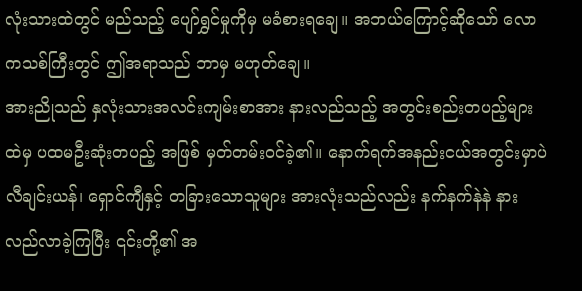လုံးသားထဲတွင် မည်သည့် ပျော်ရွှင်မှုကိုမှ မခံစားရချေ။ အဘယ်ကြောင့်ဆိုသော် လောကသစ်ကြီးတွင် ဤအရာသည် ဘာမှ မဟုတ်ချေ။
အားညိုသည် နှလုံးသားအလင်းကျမ်းစာအား နားလည်သည့် အတွင်းစည်းတပည့်များထဲမှ ပထမဦးဆုံးတပည့် အဖြစ် မှတ်တမ်းဝင်ခဲ့၏။ နောက်ရက်အနည်းငယ်အတွင်းမှာပဲ လီချင်းယန်၊ ရှောင်ကျီနှင့် တခြားသောသူများ အားလုံးသည်လည်း နက်နက်နဲနဲ နားလည်လာခဲ့ကြပြီး ၎င်းတို့၏ အ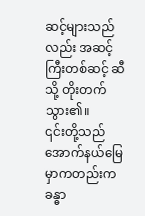ဆင့်များသည်လည်း အဆင့်ကြီးတစ်ဆင့် ဆီသို့ တိုးတက်သွား၏။
၎င်းတို့သည် အောက်နယ်မြေမှာကတည်းက ခန္ဓာ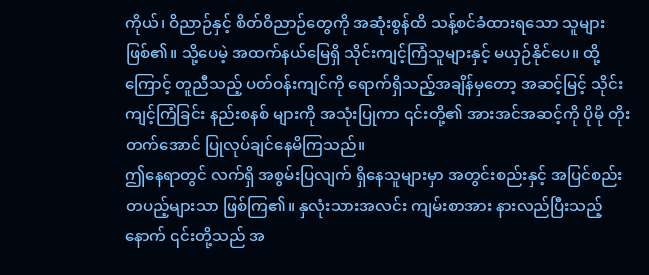ကိုယ်၊ ဝိညာဉ်နှင့် စိတ်ဝိညာဉ်တွေကို အဆုံးစွန်ထိ သန့်စင်ခံထားရသော သူများ ဖြစ်၏။ သို့ပေမဲ့ အထက်နယ်မြေရှိ သိုင်းကျင့်ကြံသူများနှင့် မယှဉ်နိုင်ပေ။ ထို့ကြောင့် တူညီသည့် ပတ်ဝန်းကျင်ကို ရောက်ရှိသည့်အချိန်မှတော့ အဆင့်မြင့် သိုင်းကျင့်ကြံခြင်း နည်းစနစ် များကို အသုံးပြုကာ ၎င်းတို့၏ အားအင်အဆင့်ကို ပိုမို တိုးတက်အောင် ပြုလုပ်ချင်နေမိကြသည်။
ဤနေရာတွင် လက်ရှိ အစွမ်းပြလျက် ရှိနေသူများမှာ အတွင်းစည်းနှင့် အပြင်စည်းတပည့်များသာ ဖြစ်ကြ၏။ နှလုံးသားအလင်း ကျမ်းစာအား နားလည်ပြီးသည့်နောက် ၎င်းတို့သည် အ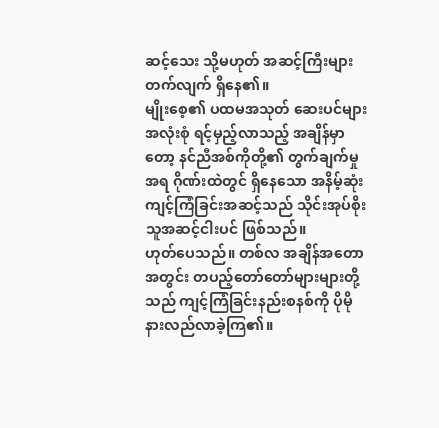ဆင့်သေး သို့မဟုတ် အဆင့်ကြီးများ တက်လျက် ရှိနေ၏။
မျိုးစေ့၏ ပထမအသုတ် ဆေးပင်များ အလုံးစုံ ရင့်မှည့်လာသည့် အချိန်မှာတော့ နင်ညီအစ်ကိုတို့၏ တွက်ချက်မှု အရ ဂိုဏ်းထဲတွင် ရှိနေသော အနိမ့်ဆုံး ကျင့်ကြံခြင်းအဆင့်သည် သိုင်းအုပ်စိုးသူအဆင့်ငါးပင် ဖြစ်သည်။
ဟုတ်ပေသည်။ တစ်လ အချိန်အတောအတွင်း တပည့်တော်တော်များများတို့သည် ကျင့်ကြံခြင်းနည်းစနစ်ကို ပိုမို နားလည်လာခဲ့ကြ၏။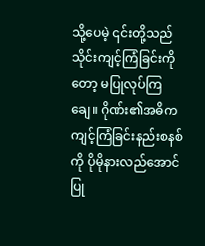သို့ပေမဲ့ ၎င်းတို့သည် သိုင်းကျင့်ကြံခြင်းကိုတော့ မပြုလုပ်ကြချေ။ ဂိုဏ်း၏အဓိက ကျင့်ကြံခြင်းနည်းစနစ်ကို ပိုမိုနားလည်အောင် ပြု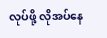လုပ်ဖို့ လိုအပ်နေ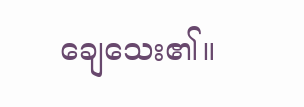ချေသေး၏။